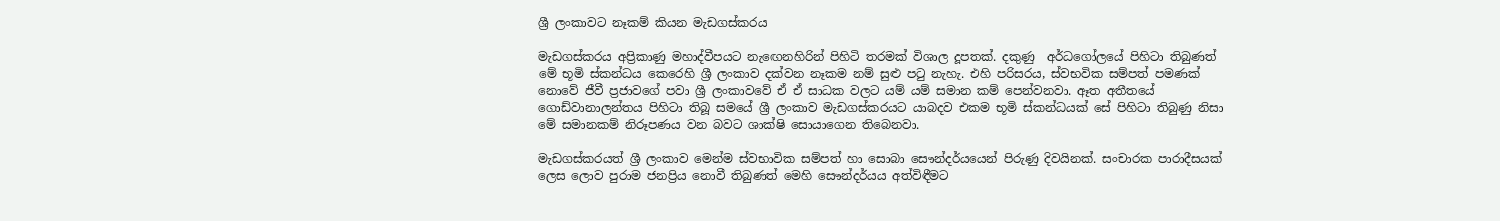ශ්‍රී ලංකාවට නෑකම් කියන මැඩගස්කරය

මැඩගස්කරය අප්‍රිකාණු මහාද්වීපයට නැඟෙනහිරින් පිහිටි තරමක් විශාල දූපතක්. දකුණු  අර්ධගෝලයේ පිහිටා තිබුණත් මේ භූමි ස්කන්ධය කෙරෙහි ශ්‍රී ලංකාව දක්වන නෑකම නම් සුළු පටු නැහැ. එහි පරිසරය, ස්වභවික සම්පත් පමණක් නොවේ ජීවී ප්‍රජාවගේ පවා ශ්‍රී ලංකාවවේ ඒ ඒ සාධක වලට යම් යම් සමාන කම් පෙන්වනවා. ඈත අතීතයේ ගොඩ්වානාලන්තය පිහිටා තිබූ සමයේ ශ්‍රී ලංකාව මැඩගස්කරයට යාබදව එකම භූමි ස්කන්ධයක් සේ පිහිටා තිබුණු නිසා මේ සමානකම් නිරූපණය වන බවට ශාක්ෂි සොයාගෙන තිබෙනවා.

මැඩගස්කරයත් ශ්‍රී ලංකාව මෙන්ම ස්වභාවික සම්පත් හා සොබා සෞන්දර්යයෙන් පිරුණු දිවයිනක්. සංචාරක පාරාදීසයක් ලෙස ලොව පුරාම ජනප්‍රිය නොවී තිබුණත් මෙහි සෞන්දර්යය අත්විඳීමට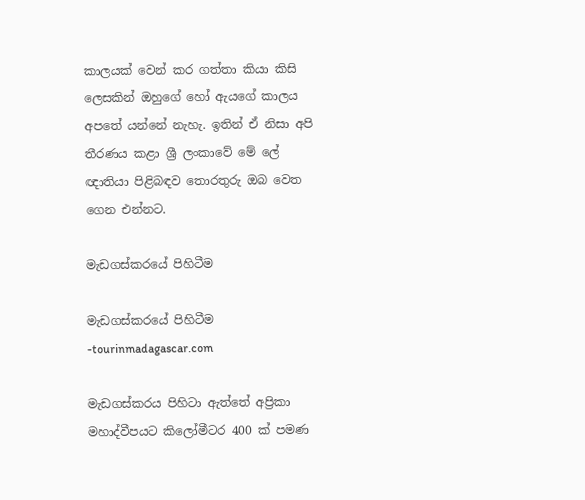කාලයක් වෙන් කර ගත්තා කියා කිසි ලෙසකින් ඔහුගේ හෝ ඇයගේ කාලය අපතේ යන්නේ නැහැ. ඉතින් ඒ නිසා අපි තීරණය කළා ශ්‍රී ලංකාවේ මේ ලේ ඥාතියා පිළිබඳව තොරතුරු ඔබ වෙත ගෙන එන්නට.

මැඩගස්කරයේ පිහිටීම

මැඩගස්කරයේ පිහිටීම -tourinmadagascar.com

මැඩගස්කරය පිහිටා ඇත්තේ අප්‍රිකා මහාද්වීපයට කිලෝමීටර 400 ක් පමණ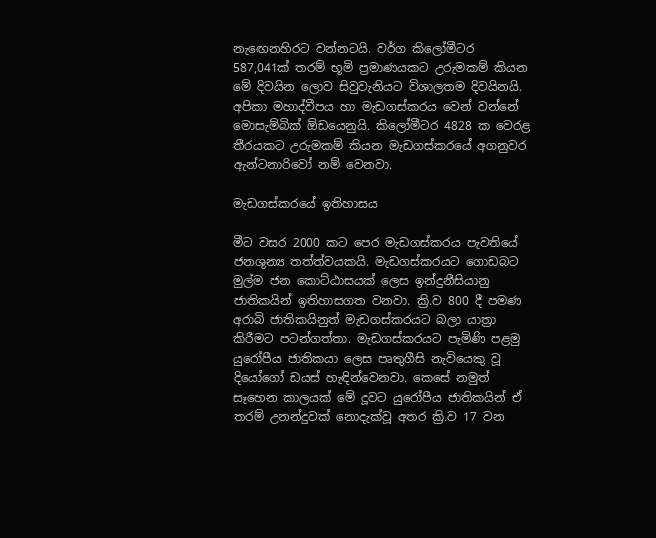නැඟෙනහිරට වන්නටයි. වර්ග කිලෝමීටර 587,041ක් තරම් භූමි ප්‍රමාණයකට උරුමකම් කියන මේ දිවයින ලොව සිවුවැනියට විශාලතම දිවයිනයි. අපිකා මහාද්වීපය හා මැඩගස්කරය වෙන් වන්නේ මොසැම්බික් ඕඩයෙනුයි. කිලෝමීටර 4828 ක වෙරළ තීරයකට උරුමකම් කියන මැඩගස්කරයේ අගනුවර ඇන්ටනාරිවෝ නම් වෙනවා.

මැඩගස්කරයේ ඉතිහාසය

මීට වසර 2000 කට පෙර මැඩගස්කරය පැවතියේ ජනශුන්‍ය තත්ත්වයකයි. මැඩගස්කරයට ගොඩබට මුල්ම ජන කොට්ඨාසයක් ලෙස ඉන්දුනීසියානු ජාතිකයින් ඉතිහාසගත වනවා. ක්‍රි.ව 800 දී පමණ අරාබි ජාතිකයිනුත් මැඩගස්කරයට බලා යාත්‍රා කිරීමට පටන්ගත්තා. මැඩගස්කරයට පැමිණි පළමු යුරෝපීය ජාතිකයා ලෙස පෘතුගීසි නැවියෙකු වූ දියෝගෝ ඩයස් හැඳින්වෙනවා. කෙසේ නමුත් සෑහෙන කාලයක් මේ දූවට යුරෝපීය ජාතිකයින් ඒ තරම් උනන්දුවක් නොදැක්වූ අතර ක්‍රි.ව 17 වන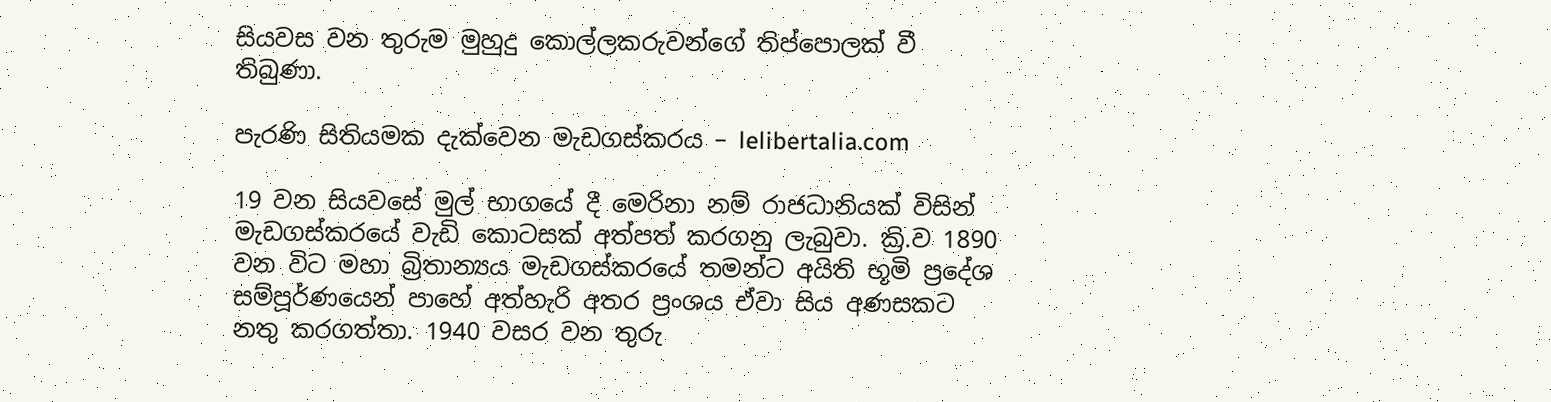සියවස වන තුරුම මුහුදු කොල්ලකරුවන්ගේ තිප්පොලක් වී තිබුණා.

පැරණි සිතියමක දැක්වෙන මැඩගස්කරය – lelibertalia.com

19 වන සියවසේ මුල් භාගයේ දී මෙරිනා නම් රාජධානියක් විසින් මැඩගස්කරයේ වැඩි කොටසක් අත්පත් කරගනු ලැබුවා. ක්‍රි.ව 1890 වන විට මහා බ්‍රිතාන්‍යය මැඩගස්කරයේ තමන්ට අයිති භූමි ප්‍රදේශ සම්පූර්ණයෙන් පාහේ අත්හැරි අතර ප්‍රංශය ඒවා සිය අණසකට නතු කරගත්තා. 1940 වසර වන තුරු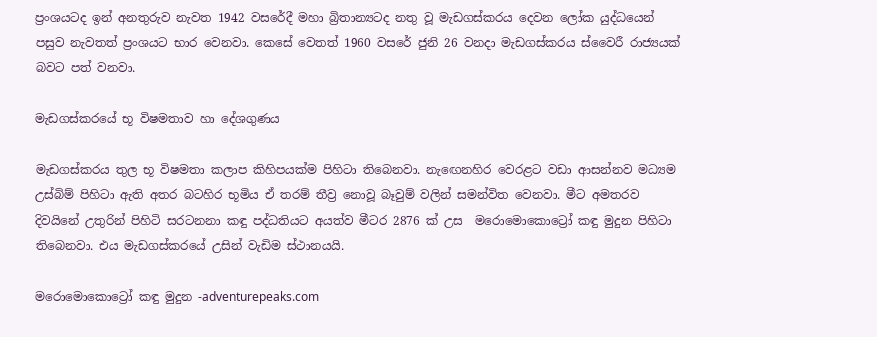ප්‍රංශයටද ඉන් අනතුරුව නැවත 1942 වසරේදී මහා බ්‍රිතාන්‍යටද නතු වූ මැඩගස්කරය දෙවන ලෝක යුද්ධයෙන් පසුව නැවතත් ප්‍රංශයට භාර වෙනවා. කෙසේ වෙතත් 1960 වසරේ ජුනි 26 වනදා මැඩගස්කරය ස්වෛරී රාජ්‍යයක් බවට පත් වනවා.

මැඩගස්කරයේ භූ විෂමතාව හා දේශගුණය

මැඩගස්කරය තුල භූ විෂමතා කලාප කිහිපයක්ම පිහිටා තිබෙනවා. නැඟෙනහිර වෙරළට වඩා ආසන්නව මධ්‍යම උස්බිම් පිහිටා ඇති අතර බටහිර භූමිය ඒ තරම් තීව්‍ර නොවූ බෑවුම් වලින් සමන්විත වෙනවා. මීට අමතරව දිවයිනේ උතුරින් පිහිටි සරටනනා කඳු පද්ධතියට අයත්ව මීටර 2876 ක් උස  මරොමොකොට්‍රෝ කඳු මුදුන පිහිටා තිබෙනවා. එය මැඩගස්කරයේ උසින් වැඩිම ස්ථානයයි.

මරොමොකොට්‍රෝ කඳු මුදුන -adventurepeaks.com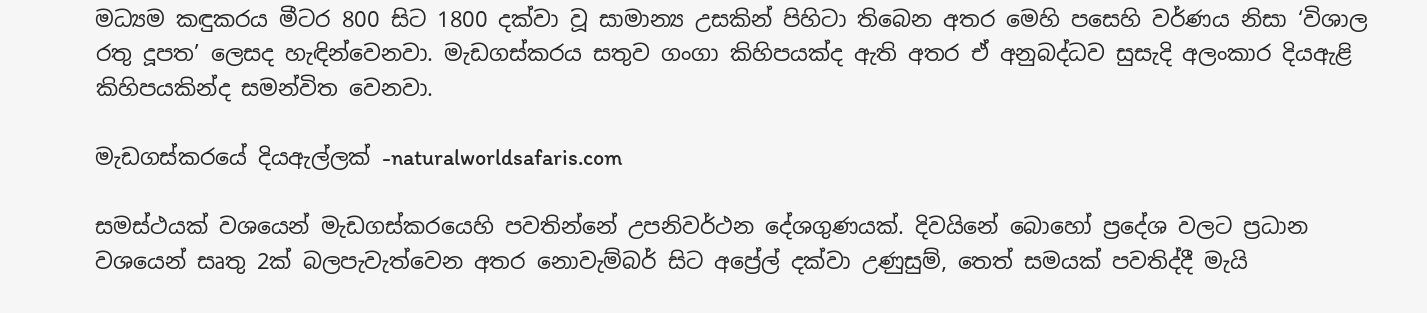මධ්‍යම කඳුකරය මීටර 800 සිට 1800 දක්වා වූ සාමාන්‍ය උසකින් පිහිටා තිබෙන අතර මෙහි පසෙහි වර්ණය නිසා ‘විශාල රතු දූපත’ ලෙසද හැඳින්වෙනවා. මැඩගස්කරය සතුව ගංගා කිහිපයක්ද ඇති අතර ඒ අනුබද්ධව සුසැදි අලංකාර දියඇළි කිහිපයකින්ද සමන්විත වෙනවා.

මැඩගස්කරයේ දියඇල්ලක් -naturalworldsafaris.com

සමස්ථයක් වශයෙන් මැඩගස්කරයෙහි පවතින්නේ උපනිවර්ථන දේශගුණයක්. දිවයිනේ බොහෝ ප්‍රදේශ වලට ප්‍රධාන වශයෙන් සෘතු 2ක් බලපැවැත්වෙන අතර නොවැම්බර් සිට අප්‍රේල් දක්වා උණුසුම්, තෙත් සමයක් පවතිද්දී මැයි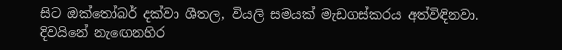සිට ඔක්තෝබර් දක්වා ශීතල, වියලි සමයක් මැඩගස්කරය අත්විඳිනවා. දිවයිනේ නැඟෙනහිර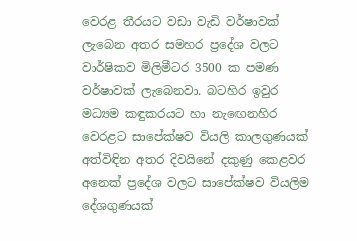වෙරළ තීරයට වඩා වැඩි වර්ෂාවක් ලැබෙන අතර සමහර ප්‍රදේශ වලට වාර්ෂිකව මිලිමීටර 3500 ක පමණ වර්ෂාවක් ලැබෙනවා. බටහිර ඉවුර මධ්‍යම කඳුකරයට හා නැඟෙනහිර වෙරළට සාපේක්ෂව වියලි කාලගුණයක් අත්විඳින අතර දිවයිනේ දකුණු කෙළවර අනෙක් ප්‍රදේශ වලට සාපේක්ෂව වියලිම දේශගුණයක්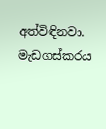අත්විඳිනවා. මැඩගස්කරය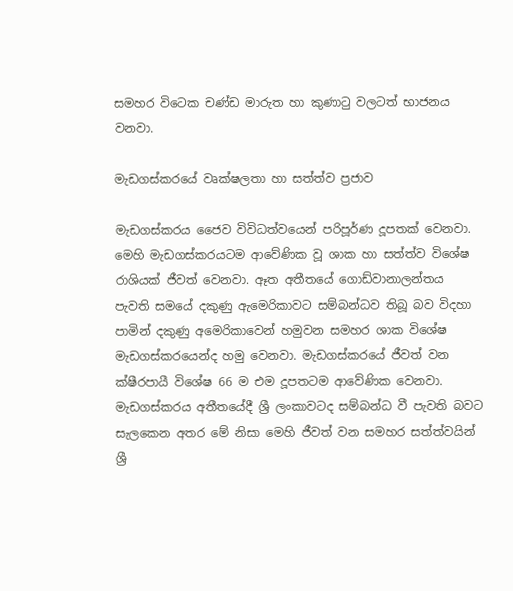සමහර විටෙක චණ්ඩ මාරුත හා කුණාටු වලටත් භාජනය වනවා.

මැඩගස්කරයේ වෘක්ෂලතා හා සත්ත්ව ප්‍රජාව

මැඩගස්කරය ජෛව විවිධත්වයෙන් පරිපූර්ණ දූපතක් වෙනවා. මෙහි මැඩගස්කරයටම ආවේණික වූ ශාක හා සත්ත්ව විශේෂ රාශියක් ජීවත් වෙනවා. ඈත අතීතයේ ගොඩ්වානාලන්තය පැවති සමයේ දකුණු ඇමෙරිකාවට සම්බන්ධව තිබූ බව විදහා පාමින් දකුණු අමෙරිකාවෙන් හමුවන සමහර ශාක විශේෂ මැඩගස්කරයෙන්ද හමු වෙනවා. මැඩගස්කරයේ ජීවත් වන ක්ෂීරපායී විශේෂ 66 ම එම දූපතටම ආවේණික වෙනවා. මැඩගස්කරය අතීතයේදී ශ්‍රී ලංකාවටද සම්බන්ධ වී පැවති බවට සැලකෙන අතර මේ නිසා මෙහි ජීවත් වන සමහර සත්ත්වයින් ශ්‍රී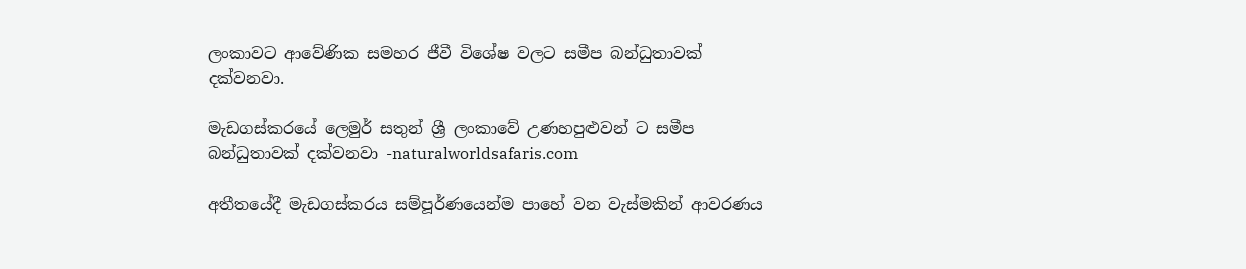ලංකාවට ආවේණික සමහර ජීවී විශේෂ වලට සමීප බන්ධුතාවක් දක්වනවා.

මැඩගස්කරයේ ලෙමුර් සතුන් ශ්‍රී ලංකාවේ උණහපුළුවන් ට සමීප බන්ධුතාවක් දක්වනවා -naturalworldsafaris.com

අතීතයේදී මැඩගස්කරය සම්පූර්ණයෙන්ම පාහේ වන වැස්මකින් ආවරණය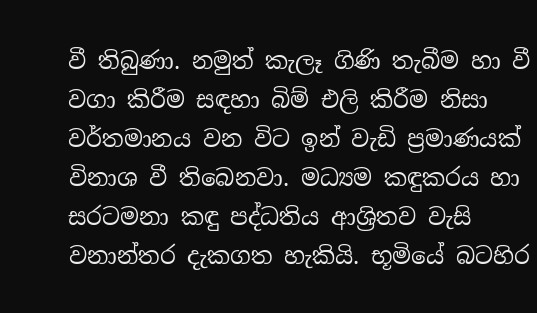වී තිබුණා. නමුත් කැලෑ ගිණි තැබීම හා වී වගා කිරීම සඳහා බිම් එලි කිරීම නිසා වර්තමානය වන විට ඉන් වැඩි ප්‍රමාණයක් විනාශ වී තිබෙනවා. මධ්‍යම කඳුකරය හා සරටමනා කඳු පද්ධතිය ආශ්‍රිතව වැසි වනාන්තර දැකගත හැකියි. භූමියේ බටහිර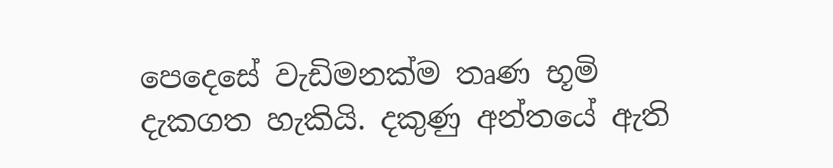පෙදෙසේ වැඩිමනක්ම තෘණ භූමි දැකගත හැකියි. දකුණු අන්තයේ ඇති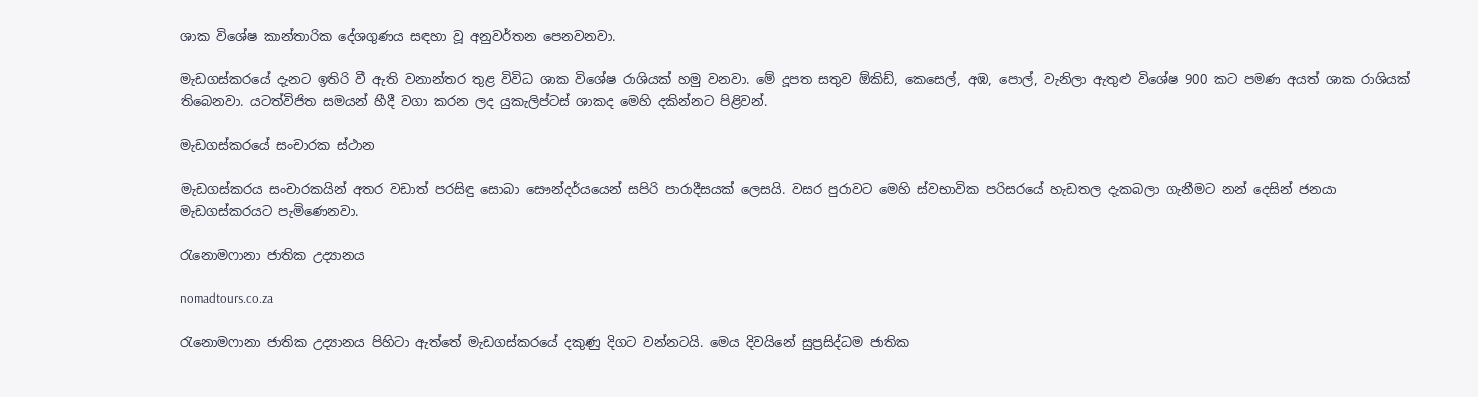ශාක විශේෂ කාන්තාරික දේශගුණය සඳහා වූ අනුවර්තන පෙනවනවා.

මැඩගස්කරයේ දැනට ඉතිරි වී ඇති වනාන්තර තුළ විවිධ ශාක විශේෂ රාශියක් හමු වනවා. මේ දූපත සතුව ඕකිඩ්, කෙසෙල්, අඹ, පොල්, වැනිලා ඇතුළු විශේෂ 900 කට පමණ අයත් ශාක රාශියක් තිබෙනවා. යටත්විජිත සමයන් හීදී වගා කරන ලද යුකැලිප්ටස් ශාකද මෙහි දකින්නට පිළිවන්.

මැඩගස්කරයේ සංචාරක ස්ථාන

මැඩගස්කරය සංචාරකයින් අතර වඩාත් පරසිඳු සොබා සෞන්දර්යයෙන් සපිරි පාරාදීසයක් ලෙසයි. වසර පුරාවට මෙහි ස්වභාවික පරිසරයේ හැඩතල දැකබලා ගැනීමට නන් දෙසින් ජනයා මැඩගස්කරයට පැමිණෙනවා.

රැනොමෆානා ජාතික උද්‍යානය

nomadtours.co.za

රැනොමෆානා ජාතික උද්‍යානය පිහිටා ඇත්තේ මැඩගස්කරයේ දකුණු දිගට වන්නටයි. මෙය දිවයිනේ සුප්‍රසිද්ධම ජාතික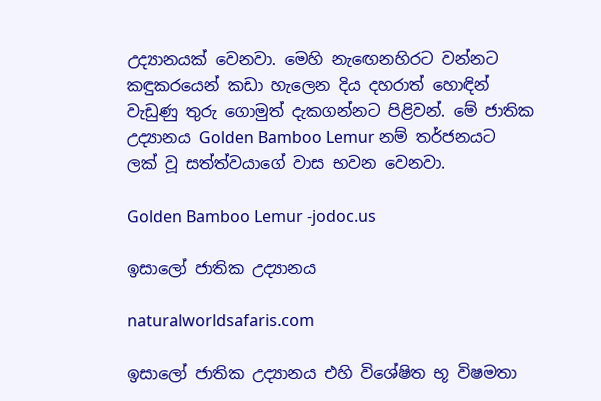උද්‍යානයක් වෙනවා. මෙහි නැඟෙනහිරට වන්නට කඳුකරයෙන් කඩා හැලෙන දිය දහරාත් හොඳින් වැඩුණු තුරු ගොමුත් දැකගන්නට පිළිවන්. මේ ජාතික උද්‍යානය Golden Bamboo Lemur නම් තර්ජනයට ලක් වූ සත්ත්වයාගේ වාස භවන වෙනවා.

Golden Bamboo Lemur -jodoc.us

ඉසාලෝ ජාතික උද්‍යානය

naturalworldsafaris.com

ඉසාලෝ ජාතික උද්‍යානය එහි විශේෂිත භූ විෂමතා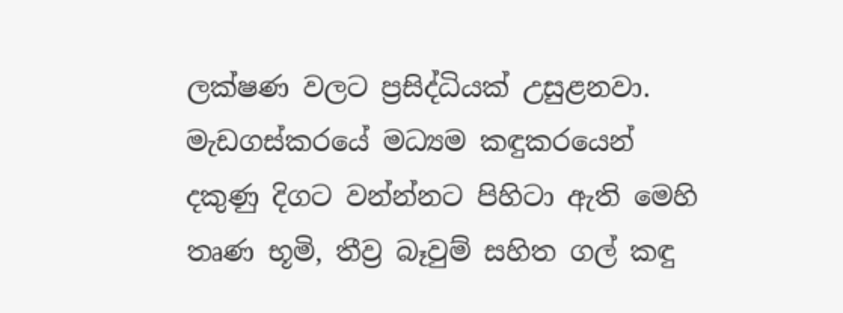ලක්ෂණ වලට ප්‍රසිද්ධියක් උසුළනවා. මැඩගස්කරයේ මධ්‍යම කඳුකරයෙන් දකුණු දිගට වන්න්නට පිහිටා ඇති මෙහි තෘණ භූමි, තීව්‍ර බෑවුම් සහිත ගල් කඳු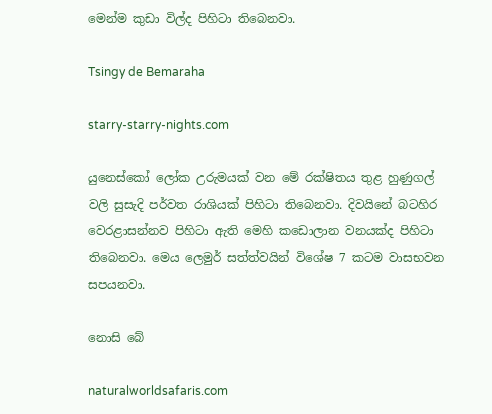මෙන්ම කුඩා විල්ද පිහිටා තිබෙනවා.

Tsingy de Bemaraha

starry-starry-nights.com

යුනෙස්කෝ ලෝක උරුමයක් වන මේ රක්ෂිතය තුළ හුණුගල් වලි සුසැදි පර්වත රාශියක් පිහිටා තිබෙනවා. දිවයිනේ බටහිර වෙරළාසන්නව පිහිටා ඇති මෙහි කඩොලාන වනයක්ද පිහිටා තිබෙනවා. මෙය ලෙමුර් සත්ත්වයින් විශේෂ 7 කටම වාසභවන සපයනවා.

නොසි බේ

naturalworldsafaris.com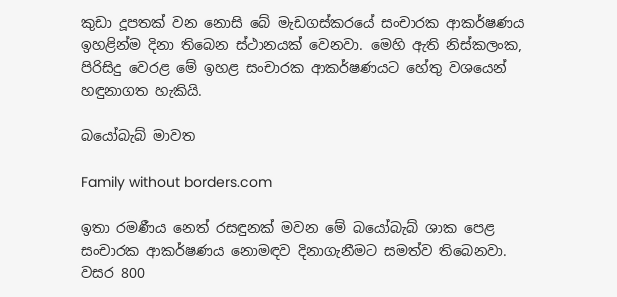කුඩා දූපතක් වන නොසි බේ මැඩගස්කරයේ සංචාරක ආකර්ෂණය ඉහළින්ම දිනා තිබෙන ස්ථානයක් වෙනවා. මෙහි ඇති නිස්කලංක, පිරිසිදු වෙරළ මේ ඉහළ සංචාරක ආකර්ෂණයට හේතු වශයෙන් හඳුනාගත හැකියි.

බයෝබැබ් මාවත

Family without borders.com

ඉතා රමණීය නෙත් රසඳුනක් මවන මේ බයෝබැබ් ශාක පෙළ සංචාරක ආකර්ෂණය නොමඳව දිනාගැනීමට සමත්ව තිබෙනවා. වසර 800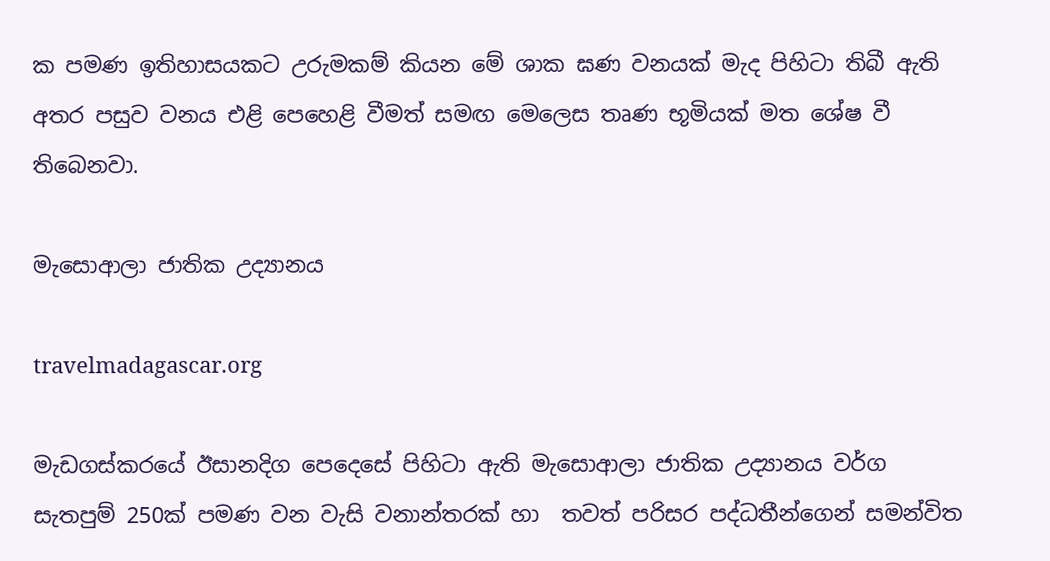ක පමණ ඉතිහාසයකට උරුමකම් කියන මේ ශාක ඝණ වනයක් මැද පිහිටා තිබී ඇති අතර පසුව වනය එළි පෙහෙළි වීමත් සමඟ මෙලෙස තෘණ භූමියක් මත ශේෂ වී තිබෙනවා.

මැසොආලා ජාතික උද්‍යානය

travelmadagascar.org

මැඩගස්කරයේ ඊසානදිග පෙදෙසේ පිහිටා ඇති මැසොආලා ජාතික උද්‍යානය වර්ග සැතපුම් 250ක් පමණ වන වැසි වනාන්තරක් හා  තවත් පරිසර පද්ධතීන්ගෙන් සමන්විත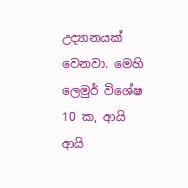උද්‍යානයක් වෙනවා. මෙහි ලෙමුර් විශේෂ 10 ක, ආයි ආයි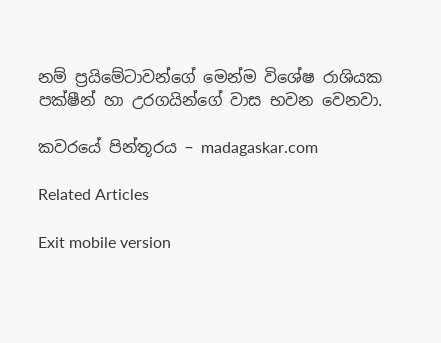නම් ප්‍රයිමේටාවන්ගේ මෙන්ම විශේෂ රාශියක පක්ෂීන් හා උරගයින්ගේ වාස භවන වෙනවා.

කවරයේ පින්තූරය – madagaskar.com

Related Articles

Exit mobile version